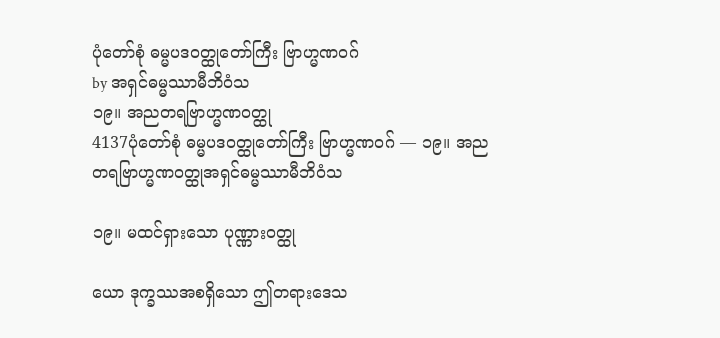ပုံတော်စုံ ဓမ္မပဒဝတ္ထုတော်ကြီး ဗြာဟ္မဏဝဂ်
by အရှင်ဓမ္မဿာမီဘိဝံသ
၁၉။ အညတရဗြာဟ္မဏဝတ္ထု
4137ပုံတော်စုံ ဓမ္မပဒဝတ္ထုတော်ကြီး ဗြာဟ္မဏဝဂ် — ၁၉။ အညတရဗြာဟ္မဏဝတ္ထုအရှင်ဓမ္မဿာမီဘိဝံသ

၁၉။ မထင်ရှားသော ပုဏ္ဏားဝတ္ထု

ယော ဒုက္ခဿအစရှိသော ဤတရားဒေသ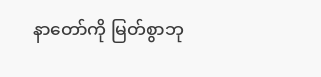နာတော်ကို မြတ်စွာဘု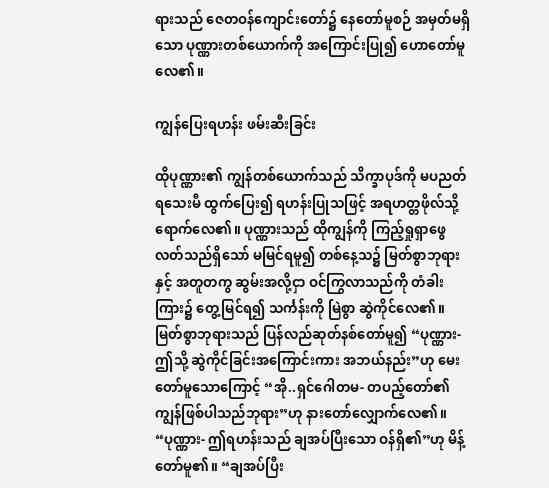ရားသည် ဇေတဝန်ကျောင်းတော်၌ နေတော်မူစဉ် အမှတ်မရှိသော ပုဏ္ဏားတစ်ယောက်ကို အကြောင်းပြု၍ ဟောတော်မူလေ၏။

ကျွန်ပြေးရဟန်း ဖမ်းဆီးခြင်း

ထိုပုဏ္ဏား၏ ကျွန်တစ်ယောက်သည် သိက္ခာပုဒ်ကို မပညတ်ရသေးမီ ထွက်ပြေး၍ ရဟန်းပြုသဖြင့် အရဟတ္တဖိုလ်သို့ ရောက်လေ၏။ ပုဏ္ဏားသည် ထိုကျွန်ကို ကြည့်ရှုရှာဖွေလတ်သည်ရှိသော် မမြင်ရမူ၍ တစ်နေ့သ၌ မြတ်စွာဘုရားနှင့် အတူတကွ ဆွမ်းအလို့ငှာ ဝင်ကြွလာသည်ကို တံခါးကြား၌ တွေ့မြင်ရ၍ သင်္ကန်းကို မြဲစွာ ဆွဲကိုင်လေ၏။ မြတ်စွာဘုရားသည် ပြန်လည်ဆုတ်နစ်တော်မူ၍ “ပုဏ္ဏား- ဤသို့ ဆွဲကိုင်ခြင်းအကြောင်းကား အဘယ်နည်း”ဟု မေးတော်မူသောကြောင့် “အို..ရှင်ဂေါတမ- တပည့်တော်၏ ကျွန်ဖြစ်ပါသည်ဘုရား”ဟု နားတော်လျှောက်လေ၏။ “ပုဏ္ဏား- ဤရဟန်းသည် ချအပ်ပြီးသော ဝန်ရှိ၏”ဟု မိန့်တော်မူ၏။ “ချအပ်ပြီး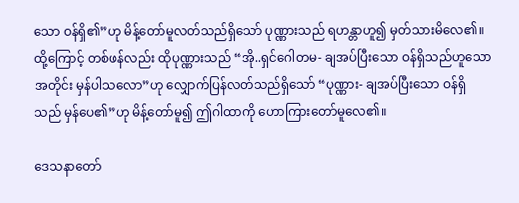သော ဝန်ရှိ၏”ဟု မိန့်တော်မူလတ်သည်ရှိသော် ပုဏ္ဏားသည် ရဟန္တာဟူ၍ မှတ်သားမိလေ၏။ ထို့ကြောင့် တစ်ဖန်လည်း ထိုပုဏ္ဏားသည် “အို..ရှင်ဂေါတမ- ချအပ်ပြီးသော ဝန်ရှိသည်ဟူသောအတိုင်း မှန်ပါသလော”ဟု လျှောက်ပြန်လတ်သည်ရှိသော် “ပုဏ္ဏား- ချအပ်ပြီးသော ဝန်ရှိသည် မှန်ပေ၏”ဟု မိန့်တော်မူ၍ ဤဂါထာကို ဟောကြားတော်မူလေ၏။

ဒေသနာတော်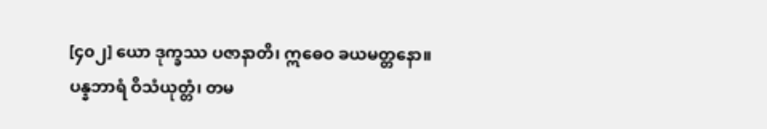[၄၀၂] ယော ဒုက္ခဿ ပဇာနာတိ၊ ဣဓေဝ ခယမတ္တနော။
ပန္နဘာရံ ဝိသံယုတ္တံ၊ တမ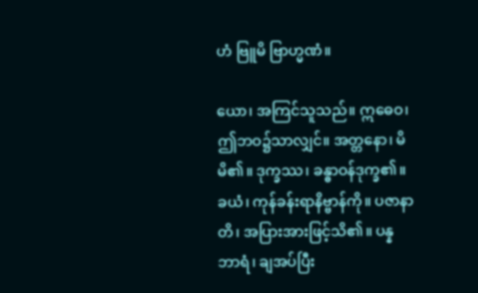ဟံ ဗြူမိ ဗြာဟ္မဏံ။

ယော၊ အကြင်သူသည်။ ဣဓေဝ၊ ဤဘဝ၌သာလျှင်။ အတ္တနော၊ မိမိ၏။ ဒုက္ခဿ၊ ခန္ဓာဝန်ဒုက္ခ၏။ ခယံ၊ ကုန်ခန်းရာနိဗ္ဗာန်ကို။ ပဇာနာတိ၊ အပြားအားဖြင့်သိ၏။ ပန္နဘာရံ၊ ချအပ်ပြီး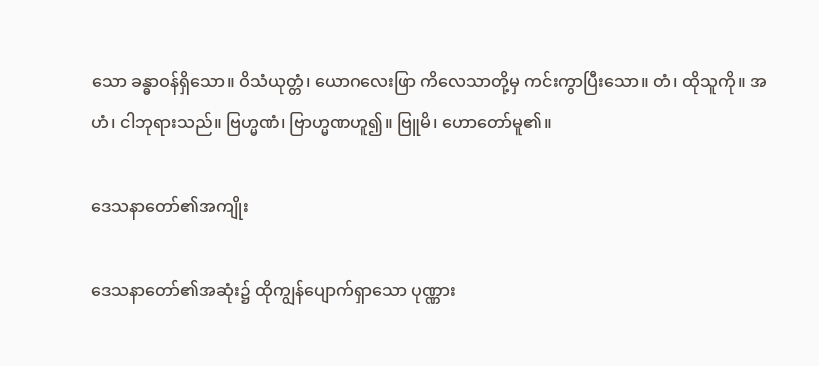သော ခန္ဓာဝန်ရှိသော။ ဝိသံယုတ္တံ၊ ယောဂလေးဖြာ ကိလေသာတို့မှ ကင်းကွာပြီးသော။ တံ၊ ထိုသူကို။ အဟံ၊ ငါဘုရားသည်။ ဗြဟ္မဏံ၊ ဗြာဟ္မဏဟူ၍။ ဗြူမိ၊ ဟောတော်မူ၏။

ဒေသနာတော်၏အကျိုး

ဒေသနာတော်၏အဆုံး၌ ထိုကျွန်ပျောက်ရှာသော ပုဏ္ဏား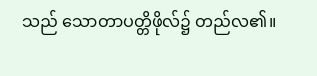သည် သောတာပတ္တိဖိုလ်၌ တည်လ၏။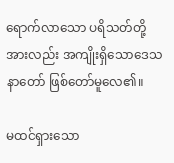ရောက်လာသော ပရိသတ်တို့အားလည်း အကျိုးရှိသောဒေသနာတော် ဖြစ်တော်မူလေ၏။

မထင်ရှားသော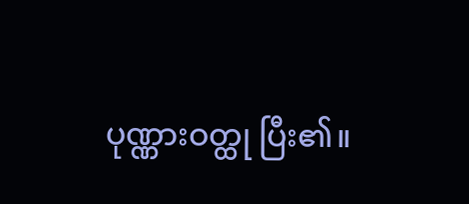ပုဏ္ဏားဝတ္ထု ပြီး၏။